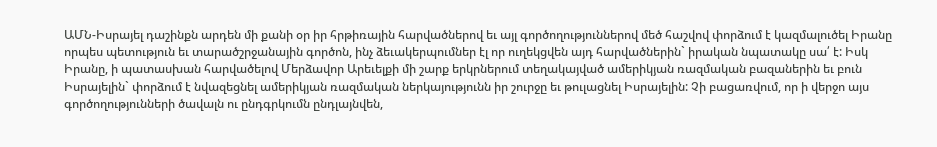ԱՄՆ-Իսրայել դաշինքն արդեն մի քանի օր իր հրթիռային հարվածներով եւ այլ գործողություններով մեծ հաշվով փորձում է կազմալուծել Իրանը որպես պետություն եւ տարածշրջանային գործոն, ինչ ձեւակերպումներ էլ որ ուղեկցվեն այդ հարվածներին` իրական նպատակը սա՛ է: Իսկ Իրանը, ի պատասխան հարվածելով Մերձավոր Արեւելքի մի շարք երկրներում տեղակայված ամերիկյան ռազմական բազաներին եւ բուն Իսրայելին` փորձում է նվազեցնել ամերիկյան ռազմական ներկայությունն իր շուրջը եւ թուլացնել Իսրայելին: Չի բացառվում, որ ի վերջո այս գործողությունների ծավալն ու ընդգրկումն ընդլայնվեն,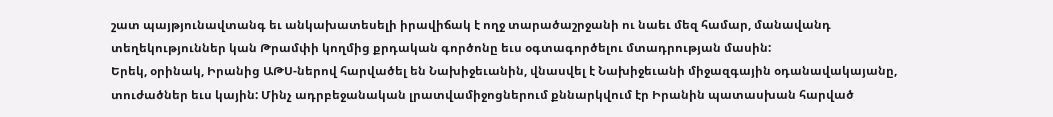շատ պայթյունավտանգ եւ անկախատեսելի իրավիճակ է ողջ տարածաշրջանի ու նաեւ մեզ համար, մանավանդ տեղեկություններ կան Թրամփի կողմից քրդական գործոնը եւս օգտագործելու մտադրության մասին:
Երեկ, օրինակ, Իրանից ԱԹՍ-ներով հարվածել են Նախիջեւանին, վնասվել է Նախիջեւանի միջազգային օդանավակայանը, տուժածներ եւս կային: Մինչ ադրբեջանական լրատվամիջոցներում քննարկվում էր Իրանին պատասխան հարված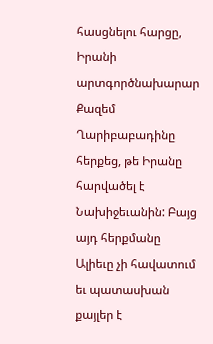հասցնելու հարցը, Իրանի արտգործնախարար Քազեմ Ղարիբաբադինը հերքեց, թե Իրանը հարվածել է Նախիջեւանին: Բայց այդ հերքմանը Ալիեւը չի հավատում եւ պատասխան քայլեր է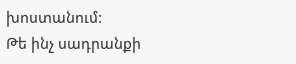խոստանում:
Թե ինչ սադրանքի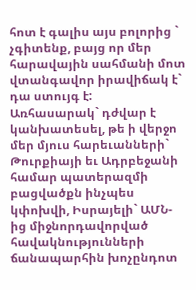հոտ է գալիս այս բոլորից ` չգիտենք, բայց որ մեր հարավային սահմանի մոտ վտանգավոր իրավիճակ է` դա ստույգ է:
Առհասարակ` դժվար է կանխատեսել, թե ի վերջո մեր մյուս հարեւանների` Թուրքիայի եւ Ադրբեջանի համար պատերազմի բացվածքն ինչպես կփոխվի, Իսրայելի` ԱՄՆ-ից միջնորդավորված հավակնությունների ճանապարհին խոչընդոտ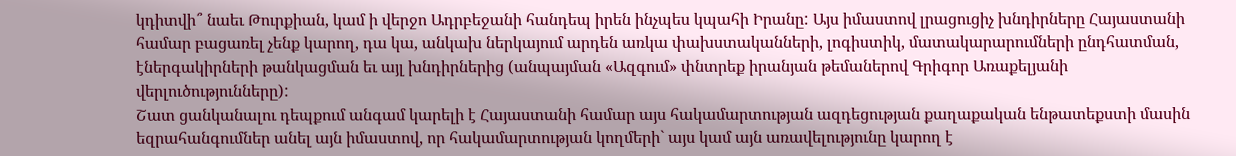կդիտվի՞ նաեւ Թուրքիան, կամ ի վերջո Ադրբեջանի հանդեպ իրեն ինչպես կպահի Իրանը: Այս իմաստով լրացուցիչ խնդիրները Հայաստանի համար բացառել չենք կարող, դա կա, անկախ ներկայում արդեն առկա փախստականների, լոգիստիկ, մատակարարումների ընդհատման, էներգակիրների թանկացման եւ այլ խնդիրներից (անպայման «Ազգում» փնտրեք իրանյան թեմաներով Գրիգոր Առաքելյանի վերլուծությունները):
Շատ ցանկանալու դեպքում անգամ կարելի է Հայաստանի համար այս հակամարտության ազդեցության քաղաքական ենթատեքստի մասին եզրահանգումներ անել այն իմաստով, որ հակամարտության կողմերի` այս կամ այն առավելությունը կարող է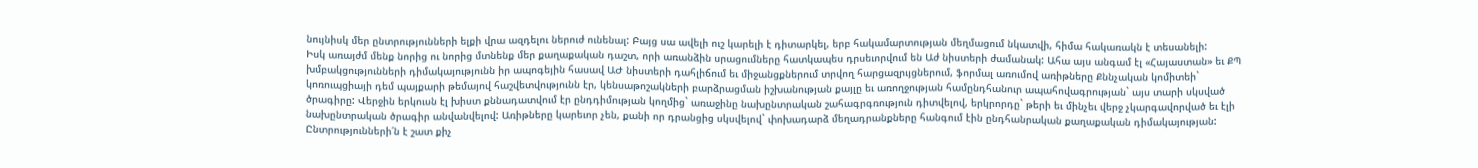նույնիսկ մեր ընտրությունների ելքի վրա ազդելու ներուժ ունենալ: Բայց սա ավելի ուշ կարելի է դիտարկել, երբ հակամարտության մեղմացում նկատվի, հիմա հակառակն է տեսանելի:
Իսկ առայժմ մենք նորից ու նորից մտնենք մեր քաղաքական դաշտ, որի առանձին սրացումները հատկապես դրսեւորվում են Աժ նիստերի ժամանակ: Ահա այս անգամ էլ «Հայաստան» եւ ՔՊ խմբակցությունների դիմակայությունն իր ապոգեյին հասավ ԱԺ նիստերի դահլիճում եւ միջանցքներում տրվող հարցազրւյցներում, ֆորմալ առումով առիթները Քննչական կոմիտեի` կոռուպցիայի դեմ պայքարի թեմայով հաշվետվությունն էր, կենսաթոշակների բարձրացման իշխանության քայլը եւ առողջության համընդհանուր ապահովագրության` այս տարի սկսված ծրագիրը: Վերջին երկուսն էլ խիստ քննադատվում էր ընդդիմության կողմից` առաջինը նախընտրական շահագրգռություն դիտվելով, երկրորդը` թերի եւ մինչեւ վերջ չկարգավորված եւ էլի նախընտրական ծրագիր անվանվելով: Առիթները կարեւոր չեն, քանի որ դրանցից սկսվելով` փոխադարձ մեղադրանքները հանգում էին ընդհանրական քաղաքական դիմակայության: Ընտրությունների՛ն է շատ քիչ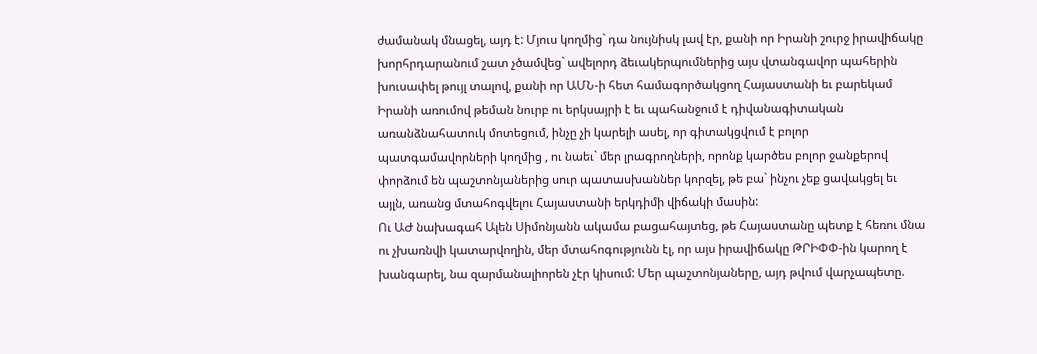ժամանակ մնացել, այդ է: Մյուս կողմից` դա նույնիսկ լավ էր, քանի որ Իրանի շուրջ իրավիճակը խորհրդարանում շատ չծամվեց` ավելորդ ձեւակերպումներից այս վտանգավոր պահերին խուսափել թույլ տալով, քանի որ ԱՄՆ-ի հետ համագործակցող Հայաստանի եւ բարեկամ Իրանի առումով թեման նուրբ ու երկսայրի է եւ պահանջում է դիվանագիտական առանձնահատուկ մոտեցում, ինչը չի կարելի ասել, որ գիտակցվում է բոլոր պատգամավորների կողմից , ու նաեւ` մեր լրագրողների, որոնք կարծես բոլոր ջանքերով փորձում են պաշտոնյաներից սուր պատասխաններ կորզել, թե բա` ինչու չեք ցավակցել եւ այլն, առանց մտահոգվելու Հայաստանի երկդիմի վիճակի մասին:
Ու ԱԺ նախագահ Ալեն Սիմոնյանն ակամա բացահայտեց, թե Հայաստանը պետք է հեռու մնա ու չխառնվի կատարվողին, մեր մտահոգությունն էլ, որ այս իրավիճակը ԹՐԻՓՓ-ին կարող է խանգարել, նա զարմանալիորեն չէր կիսում: Մեր պաշտոնյաները, այդ թվում վարչապետը.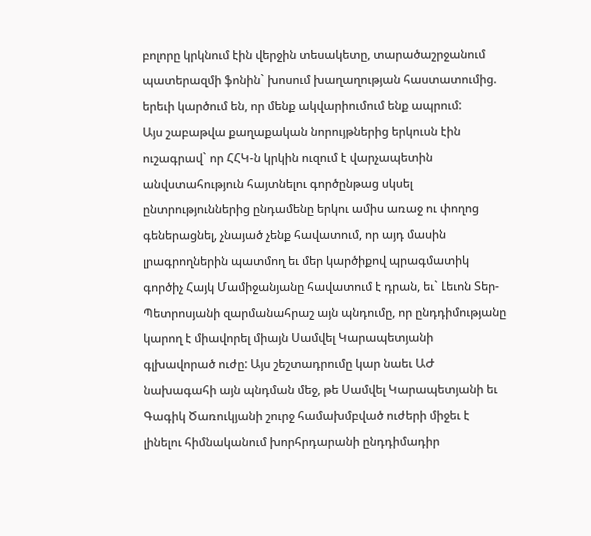բոլորը կրկնում էին վերջին տեսակետը, տարածաշրջանում պատերազմի ֆոնին` խոսում խաղաղության հաստատումից. երեւի կարծում են, որ մենք ակվարիումում ենք ապրում:
Այս շաբաթվա քաղաքական նորույթներից երկուսն էին ուշագրավ` որ ՀՀԿ-ն կրկին ուզում է վարչապետին անվստահություն հայտնելու գործընթաց սկսել ընտրություններից ընդամենը երկու ամիս առաջ ու փողոց գեներացնել, չնայած չենք հավատում, որ այդ մասին լրագրողներին պատմող եւ մեր կարծիքով պրագմատիկ գործիչ Հայկ Մամիջանյանը հավատում է դրան, եւ` Լեւոն Տեր-Պետրոսյանի զարմանահրաշ այն պնդումը, որ ընդդիմությանը կարող է միավորել միայն Սամվել Կարապետյանի գլխավորած ուժը: Այս շեշտադրումը կար նաեւ ԱԺ նախագահի այն պնդման մեջ, թե Սամվել Կարապետյանի եւ Գագիկ Ծառուկյանի շուրջ համախմբված ուժերի միջեւ է լինելու հիմնականում խորհրդարանի ընդդիմադիր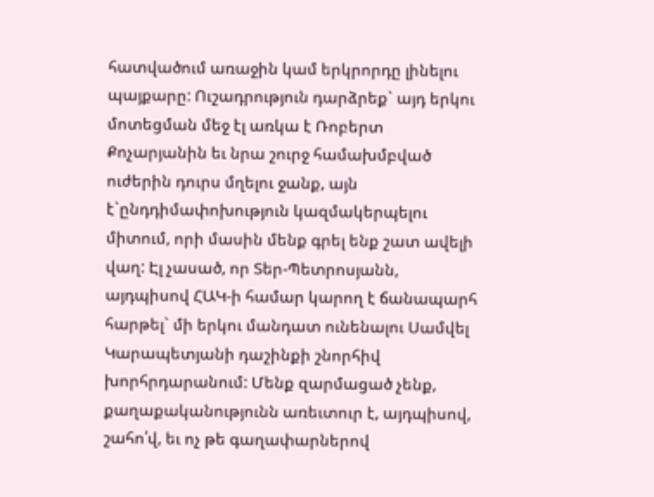հատվածում առաջին կամ երկրորդը լինելու պայքարը: Ուշադրություն դարձրեք` այդ երկու մոտեցման մեջ էլ առկա է Ռոբերտ Քոչարյանին եւ նրա շուրջ համախմբված ուժերին դուրս մղելու ջանք, այն է`ընդդիմափոխություն կազմակերպելու միտում, որի մասին մենք գրել ենք շատ ավելի վաղ: Էլ չասած, որ Տեր-Պետրոսյանն, այդպիսով ՀԱԿ-ի համար կարող է ճանապարհ հարթել` մի երկու մանդատ ունենալու Սամվել Կարապետյանի դաշինքի շնորհիվ խորհրդարանում: Մենք զարմացած չենք, քաղաքականությունն առեւտուր է, այդպիսով, շահո՛վ, եւ ոչ թե գաղափարներով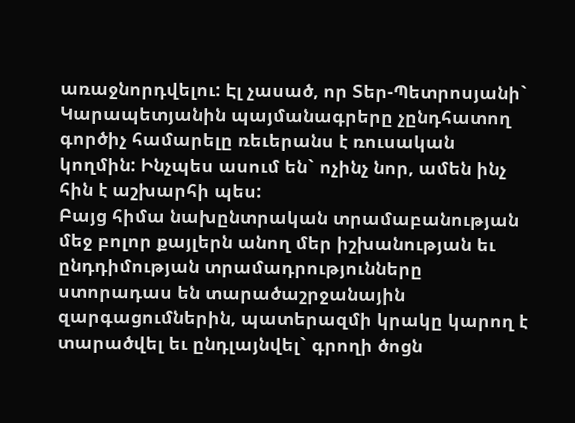առաջնորդվելու: Էլ չասած, որ Տեր-Պետրոսյանի` Կարապետյանին պայմանագրերը չընդհատող գործիչ համարելը ռեւերանս է ռուսական կողմին: Ինչպես ասում են` ոչինչ նոր, ամեն ինչ հին է աշխարհի պես:
Բայց հիմա նախընտրական տրամաբանության մեջ բոլոր քայլերն անող մեր իշխանության եւ ընդդիմության տրամադրությունները ստորադաս են տարածաշրջանային զարգացումներին, պատերազմի կրակը կարող է տարածվել եւ ընդլայնվել` գրողի ծոցն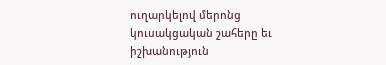ուղարկելով մերոնց կուսակցական շահերը եւ իշխանություն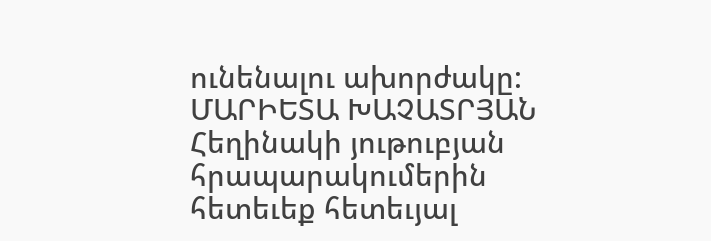ունենալու ախորժակը:
ՄԱՐԻԵՏԱ ԽԱՉԱՏՐՅԱՆ
Հեղինակի յութուբյան հրապարակումերին հետեւեք հետեւյալ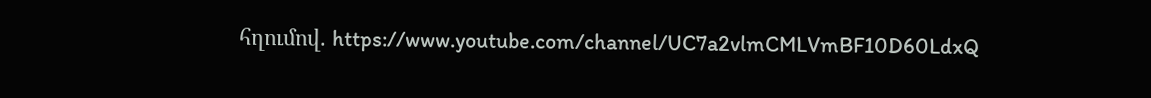հղումով. https://www.youtube.com/channel/UC7a2vlmCMLVmBF10D60LdxQ